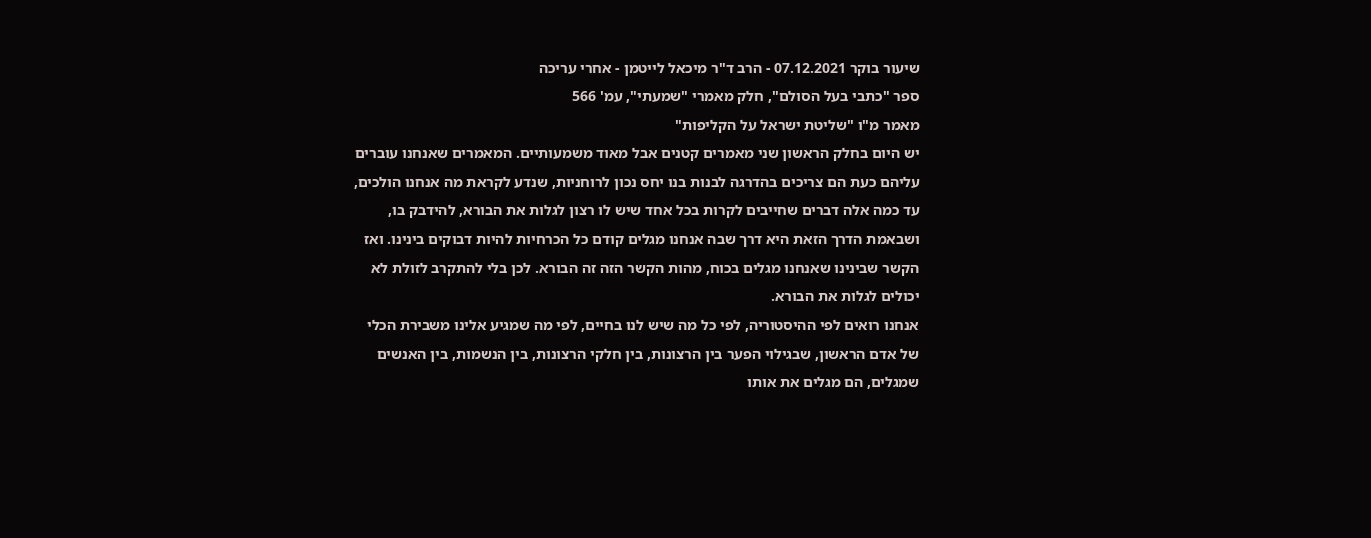שיעור בוקר 07.12.2021 - הרב ד"ר מיכאל לייטמן - אחרי עריכה
ספר "כתבי בעל הסולם", חלק מאמרי "שמעתי", עמ' 566
מאמר מ"ו "שליטת ישראל על הקליפות"
יש היום בחלק הראשון שני מאמרים קטנים אבל מאוד משמעותיים. המאמרים שאנחנו עוברים עליהם כעת הם צריכים בהדרגה לבנות בנו יחס נכון לרוחניות, שנדע לקראת מה אנחנו הולכים, עד כמה אלה דברים שחייבים לקרות בכל אחד שיש לו רצון לגלות את הבורא, להידבק בו, ושבאמת הדרך הזאת היא דרך שבה אנחנו מגלים קודם כל הכרחיות להיות דבוקים בינינו. ואז הקשר שבינינו שאנחנו מגלים בכוח, מהות הקשר הזה זה הבורא. לכן בלי להתקרב לזולת לא יכולים לגלות את הבורא.
אנחנו רואים לפי ההיסטוריה, לפי כל מה שיש לנו בחיים, לפי מה שמגיע אלינו משבירת הכלי של אדם הראשון, שבגילוי הפער בין הרצונות, בין חלקי הרצונות, בין הנשמות, בין האנשים שמגלים, הם מגלים את אותו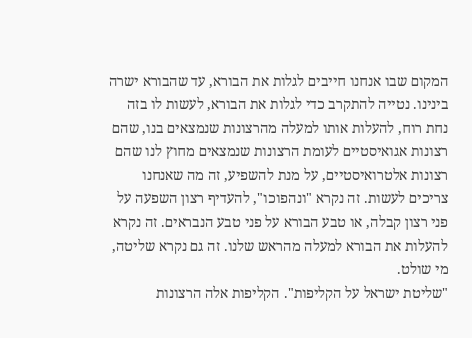המקום שבו אנחנו חייבים לגלות את הבורא, עד שהבורא ישרה בינינו. נטייה להתקרב כדי לגלות את הבורא, לעשות לו בזה נחת רוח, להעלות אותו למעלה מהרצונות שנמצאים בנו, שהם רצונות אגואיסטיים לעומת הרצונות שנמצאים מחוץ לנו שהם רצונות אלטרואיסטיים, על מנת להשפיע, זה מה שאנחנו צריכים לעשות. זה נקרא "ונהפוכו", להעדיף רצון השפעה על פני רצון קבלה, או טבע הבורא על פני טבע הנבראים. זה נקרא להעלות את הבורא למעלה מהראש שלנו. זה גם נקרא שליטה, מי שולט.
"שליטת ישראל על הקליפות". הקליפות אלה הרצונות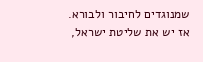שמנוגדים לחיבור ולבורא. אז יש את שליטת ישראל,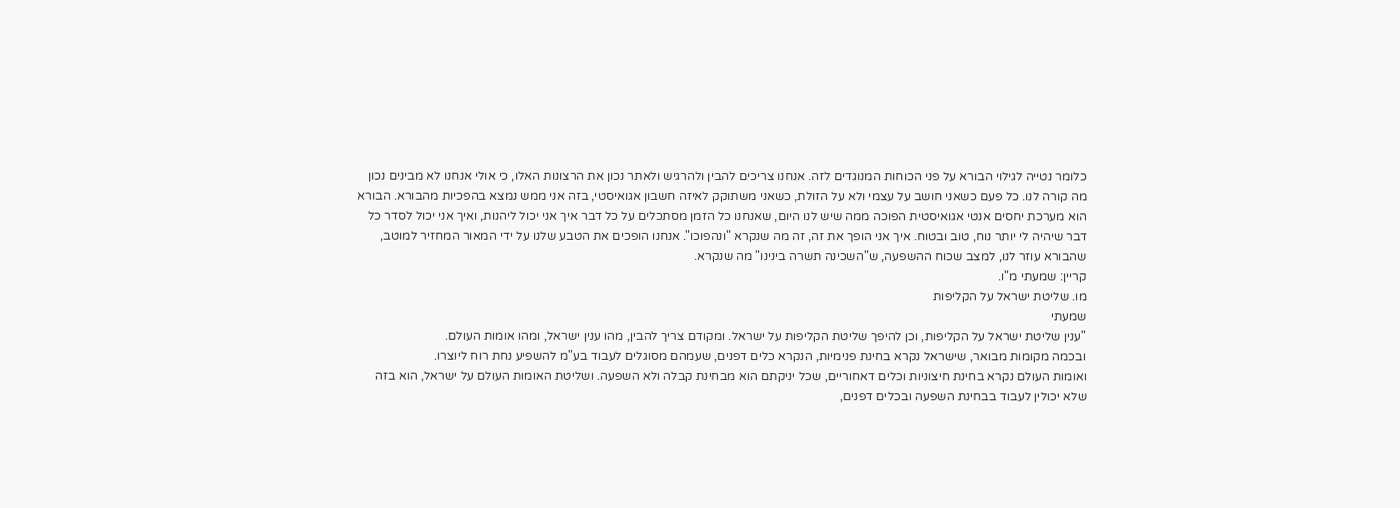כלומר נטייה לגילוי הבורא על פני הכוחות המנוגדים לזה. אנחנו צריכים להבין ולהרגיש ולאתר נכון את הרצונות האלו, כי אולי אנחנו לא מבינים נכון מה קורה לנו. כל פעם כשאני חושב על עצמי ולא על הזולת, כשאני משתוקק לאיזה חשבון אגואיסטי, בזה אני ממש נמצא בהפכיות מהבורא. הבורא הוא מערכת יחסים אנטי אגואיסטית הפוכה ממה שיש לנו היום, שאנחנו כל הזמן מסתכלים על כל דבר איך אני יכול ליהנות, ואיך אני יכול לסדר כל דבר שיהיה לי יותר נוח, טוב ובטוח. איך אני הופך את זה, זה מה שנקרא "ונהפוכו". אנחנו הופכים את הטבע שלנו על ידי המאור המחזיר למוטב, שהבורא עוזר לנו, למצב שכוח ההשפעה, ש"השכינה תשרה בינינו" מה שנקרא.
קריין: שמעתי מ"ו.
מו. שליטת ישראל על הקליפות
שמעתי
"ענין שליטת ישראל על הקליפות, וכן להיפך שליטת הקליפות על ישראל. ומקודם צריך להבין, מהו ענין ישראל, ומהו אומות העולם.
ובכמה מקומות מבואר, שישראל נקרא בחינת פנימיות, הנקרא כלים דפנים, שעמהם מסוגלים לעבוד בע"מ להשפיע נחת רוח ליוצרו.
ואומות העולם נקרא בחינת חיצוניות וכלים דאחוריים, שכל יניקתם הוא מבחינת קבלה ולא השפעה. ושליטת האומות העולם על ישראל, הוא בזה שלא יכולין לעבוד בבחינת השפעה ובכלים דפנים,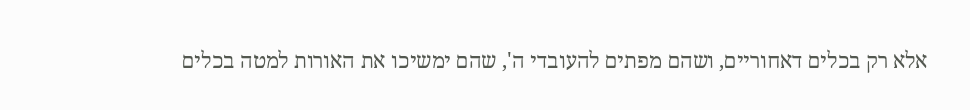אלא רק בכלים דאחוריים, ושהם מפתים להעובדי ה', שהם ימשיכו את האורות למטה בכלים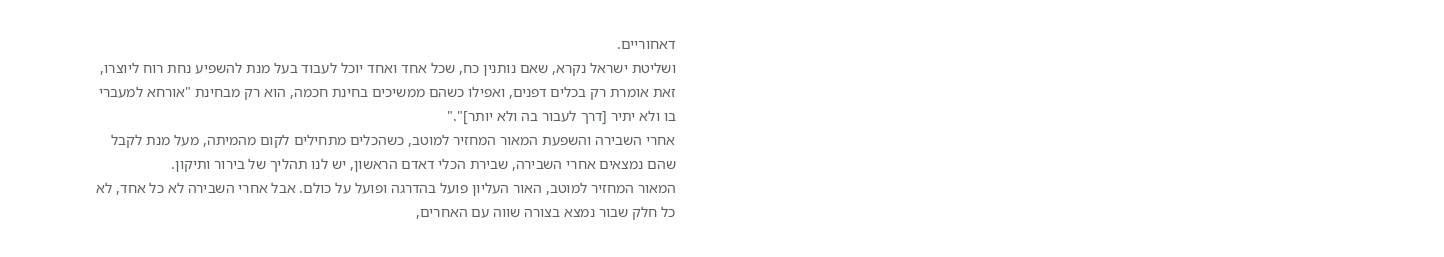דאחוריים.
ושליטת ישראל נקרא, שאם נותנין כח, שכל אחד ואחד יוכל לעבוד בעל מנת להשפיע נחת רוח ליוצרו, זאת אומרת רק בכלים דפנים, ואפילו כשהם ממשיכים בחינת חכמה, הוא רק מבחינת "אורחא למעברי בו ולא יתיר [דרך לעבור בה ולא יותר]"."
אחרי השבירה והשפעת המאור המחזיר למוטב, כשהכלים מתחילים לקום מהמיתה, מעל מנת לקבל שהם נמצאים אחרי השבירה, שבירת הכלי דאדם הראשון, יש לנו תהליך של בירור ותיקון.
המאור המחזיר למוטב, האור העליון פועל בהדרגה ופועל על כולם. אבל אחרי השבירה לא כל אחד, לא כל חלק שבור נמצא בצורה שווה עם האחרים,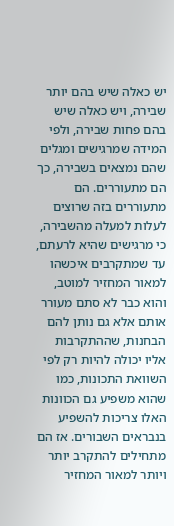יש כאלה שיש בהם יותר שבירה, ויש כאלה שיש בהם פחות שבירה, ולפי המידה שמרגישים ומגלים שהם נמצאים בשבירה, כך הם מתעוררים. הם מתעוררים בזה שרוצים לעלות למעלה מהשבירה, כי מרגישים שהיא לרעתם, עד שמתקרבים איכשהו למאור המחזיר למוטב, והוא כבר לא סתם מעורר אותם אלא גם נותן להם הבחנות, שההתקרבות אליו יכולה להיות רק לפי השוואת התכונות, כמו שהוא משפיע גם הכוונות האלו צריכות להשפיע בנבראים השבורים. אז הם מתחילים להתקרב יותר ויותר למאור המחזיר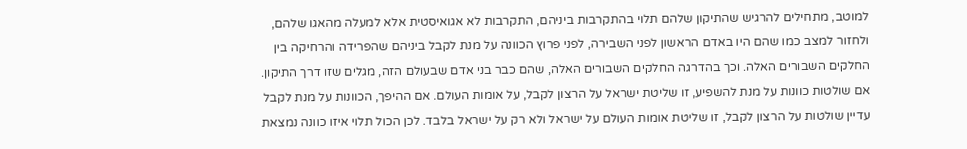למוטב, מתחילים להרגיש שהתיקון שלהם תלוי בהתקרבות ביניהם, התקרבות לא אגואיסטית אלא למעלה מהאגו שלהם, ולחזור למצב כמו שהם היו באדם הראשון לפני השבירה, לפני פרוץ הכוונה על מנת לקבל ביניהם שהפרידה והרחיקה בין החלקים השבורים האלה. וכך בהדרגה החלקים השבורים האלה, שהם כבר בני אדם שבעולם הזה, מגלים שזו דרך התיקון.
אם שולטות כוונות על מנת להשפיע, זו שליטת ישראל על הרצון לקבל, על אומות העולם. אם ההיפך, הכוונות על מנת לקבל עדיין שולטות על הרצון לקבל, זו שליטת אומות העולם על ישראל ולא רק על ישראל בלבד. לכן הכול תלוי איזו כוונה נמצאת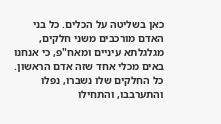כאן בשליטה על הכלים. כל בני האדם מורכבים משני חלקים, מגלגלתא עיניים ומאח"פ, כי אנחנו באים מכלי אחד שזה אדם הראשון. כל החלקים שלו נשברו, נפלו והתערבבו, והתחילו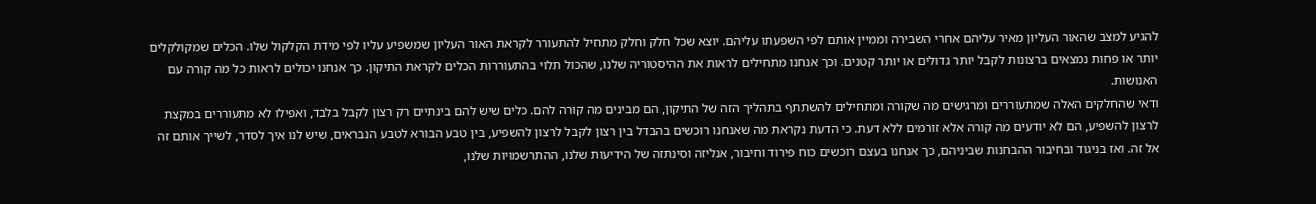להגיע למצב שהאור העליון מאיר עליהם אחרי השבירה וממיין אותם לפי השפעתו עליהם. יוצא שכל חלק וחלק מתחיל להתעורר לקראת האור העליון שמשפיע עליו לפי מידת הקלקול שלו. הכלים שמקולקלים יותר או פחות נמצאים ברצונות לקבל יותר גדולים או יותר קטנים. וכך אנחנו מתחילים לראות את ההיסטוריה שלנו, שהכול תלוי בהתעוררות הכלים לקראת התיקון. כך אנחנו יכולים לראות כל מה קורה עם האנושות.
ודאי שהחלקים האלה שמתעוררים ומרגישים מה שקורה ומתחילים להשתתף בתהליך הזה של התיקון, הם מבינים מה קורה להם. כלים שיש להם בינתיים רק רצון לקבל בלבד, ואפילו לא מתעוררים במקצת לרצון להשפיע, הם לא יודעים מה קורה אלא זורמים ללא דעת. כי הדעת נקראת מה שאנחנו רוכשים בהבדל בין רצון לקבל לרצון להשפיע, בין טבע הבורא לטבע הנבראים, שיש לנו איך לסדר, לשייך אותם זה אל זה. ואז בניגוד ובחיבור ההבחנות שביניהם, כך אנחנו בעצם רוכשים כוח פירוד וחיבור, אנליזה וסינתזה של הידיעות שלנו, ההתרשמויות שלנו,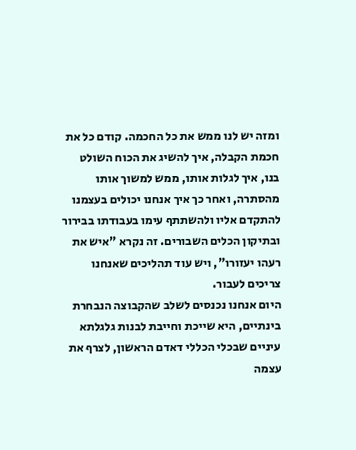ומזה יש לנו ממש את כל החכמה. קודם כל את חכמת הקבלה, איך להשיג את הכוח השולט בנו, איך לגלות אותו, ממש למשוך אותו מהסתרה, ואחר כך איך אנחנו יכולים בעצמנו להתקדם אליו ולהשתתף עימו בעבודתו בבירור ובתיקון הכלים השבורים. זה נקרא "איש את רעהו יעזורו", ויש עוד תהליכים שאנחנו צריכים לעבור.
היום אנחנו נכנסים לשלב שהקבוצה הנבחרת בינתיים, היא שייכת וחייבת לבנות גלגלתא עיניים שבכלי הכללי דאדם הראשון, לצרף את עצמה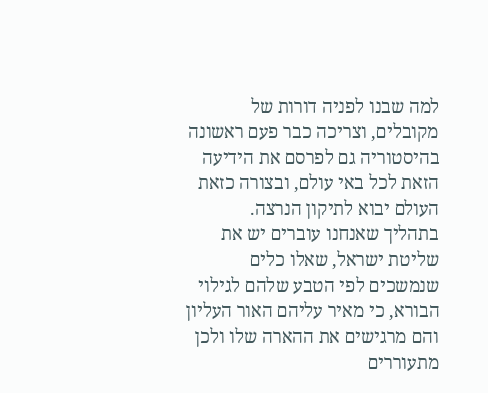למה שבנו לפניה דורות של מקובלים, וצריכה כבר פעם ראשונה בהיסטוריה גם לפרסם את הידיעה הזאת לכל באי עולם, ובצורה כזאת העולם יבוא לתיקון הנרצה.
בתהליך שאנחנו עוברים יש את שליטת ישראל, שאלו כלים שנמשכים לפי הטבע שלהם לגילוי הבורא, כי מאיר עליהם האור העליון והם מרגישים את ההארה שלו ולכן מתעוררים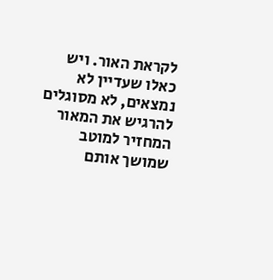לקראת האור. ויש כאלו שעדיין לא נמצאים, לא מסוגלים להרגיש את המאור המחזיר למוטב שמושך אותם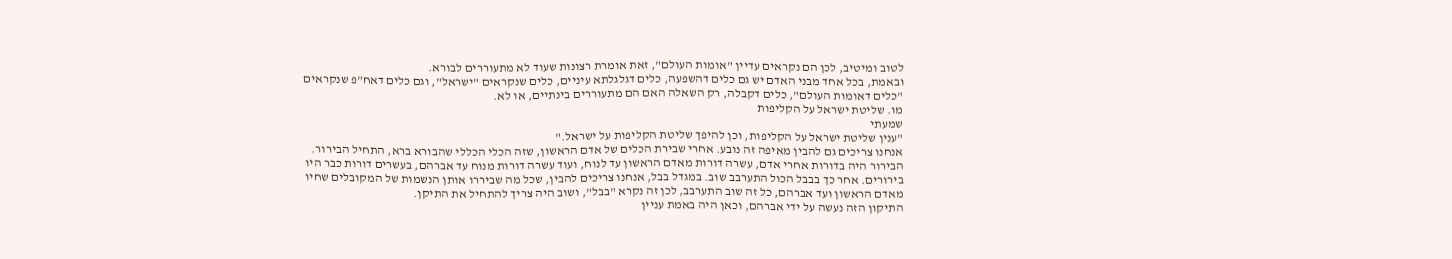לטוב ומיטיב, לכן הם נקראים עדיין "אומות העולם", זאת אומרת רצונות שעוד לא מתעוררים לבורא.
ובאמת, בכל אחד מבני האדם יש גם כלים דהשפעה, כלים דגלגלתא עיניים, כלים שנקראים "ישראל", וגם כלים דאח"פ שנקראים "כלים דאומות העולם", כלים דקבלה, רק השאלה האם הם מתעוררים בינתיים, או לא.
מו. שליטת ישראל על הקליפות
שמעתי
"ענין שליטת ישראל על הקליפות, וכן להיפך שליטת הקליפות על ישראל."
אנחנו צריכים גם להבין מאיפה זה נובע. אחרי שבירת הכלים של אדם הראשון, שזה הכלי הכללי שהבורא ברא, התחיל הבירור. הבירור היה בדורות אחרי אדם, עשרה דורות מאדם הראשון עד לנוח, ועוד עשרה דורות מנוח עד אברהם, בעשרים דורות כבר היו בירורים. אחר כך בבבל הכול התערבב שוב. במגדל בבל, אנחנו צריכים להבין, שכל מה שביררו אותן הנשמות של המקובלים שחיו מאדם הראשון ועד אברהם, כל זה שוב התערבב, לכן זה נקרא "בבל", ושוב היה צריך להתחיל את התיקן.
התיקון הזה נעשה על ידי אברהם, וכאן היה באמת עניין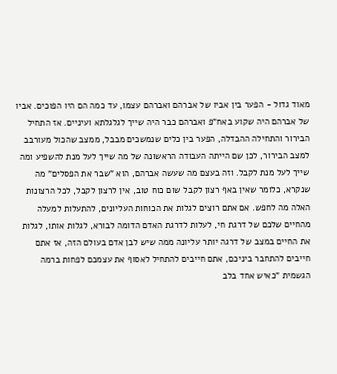מאוד גדול - הפער בין אביו של אברהם ואברהם עצמו, עד כמה הם היו הפוכים. אביו של אברהם היה שקוע באח"פ ואברהם כבר היה שייך לגלגלתא ועיניים. אז התחיל הבירור והתחילה ההבדלה, הפער בין כלים שנמשכים מבבל, ממצב שהכול מעורבב למצב הבירור, לכן שם הייתה העבודה הראשונה של מה שייך לעל מנת להשפיע ומה שייך לעל מנת לקבל. וזה בעצם מה שעשה אברהם, הוא "שבר את הפסלים" מה שנקרא, כלומר שאין באף רצון לקבל שום כוח טוב, אין לרצון לקבל, לכל הרצונות האלה מה לחפש. אם אתם רוצים לגלות את הכוחות העליונים, להתעלות למעלה מהחיים שלכם של דרגת חי, לעלות לדרגת האדם הדומה לבורא, לגלות אותו, לגלות את החיים במצב של דרגה יותר עליונה ממה שיש לבן אדם בעולם הזה, אז אתם חייבים להתחבר ביניכם, אתם חייבים להתחיל לאסוף את עצמכם לפחות ברמה הגשמית "כאיש אחד בלב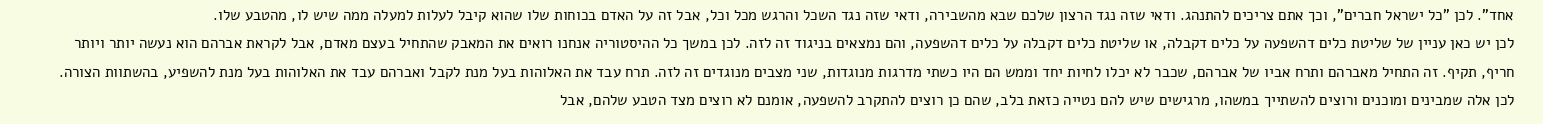אחד". לכן "כל ישראל חברים", וכך אתם צריכים להתנהג. ודאי שזה נגד הרצון שלכם שבא מהשבירה, ודאי שזה נגד השכל והרגש מכל וכל, אבל זה על האדם בכוחות שלו שהוא קיבל לעלות למעלה ממה שיש לו, מהטבע שלו.
לכן יש כאן עניין של שליטת כלים דהשפעה על כלים דקבלה, או שליטת כלים דקבלה על כלים דהשפעה, והם נמצאים בניגוד זה לזה. לכן במשך כל ההיסטוריה אנחנו רואים את המאבק שהתחיל בעצם מאדם, אבל לקראת אברהם הוא נעשה יותר ויותר חריף, תקיף. זה התחיל מאברהם ותרח אביו של אברהם, שכבר לא יכלו לחיות יחד וממש הם היו כשתי מדרגות מנוגדות, שני מצבים מנוגדים זה לזה. תרח עבד את האלוהות בעל מנת לקבל ואברהם עבד את האלוהות בעל מנת להשפיע, בהשתוות הצורה. לכן אלה שמבינים ומוכנים ורוצים להשתייך במשהו, מרגישים שיש להם נטייה כזאת בלב, שהם כן רוצים להתקרב להשפעה, אומנם לא רוצים מצד הטבע שלהם, אבל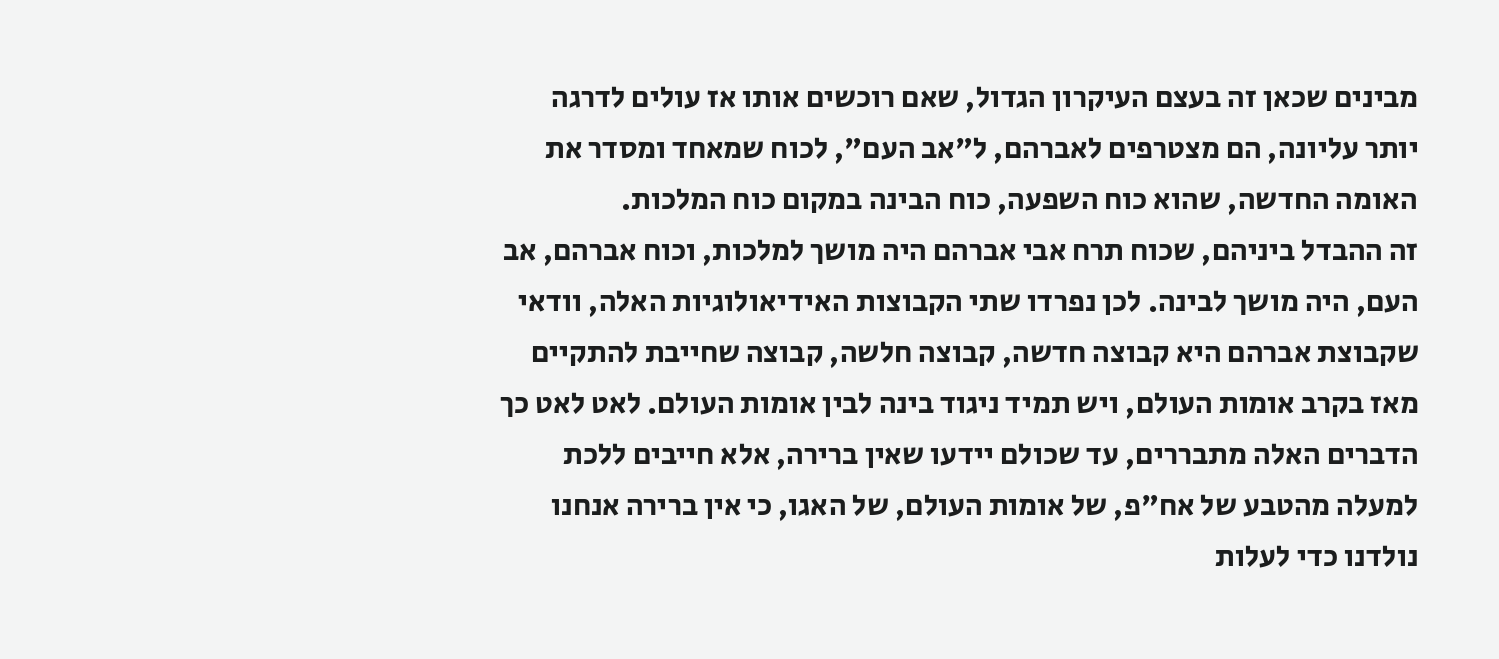מבינים שכאן זה בעצם העיקרון הגדול, שאם רוכשים אותו אז עולים לדרגה יותר עליונה, הם מצטרפים לאברהם, ל"אב העם", לכוח שמאחד ומסדר את האומה החדשה, שהוא כוח השפעה, כוח הבינה במקום כוח המלכות.
זה ההבדל ביניהם, שכוח תרח אבי אברהם היה מושך למלכות, וכוח אברהם, אב העם, היה מושך לבינה. לכן נפרדו שתי הקבוצות האידיאולוגיות האלה, וודאי שקבוצת אברהם היא קבוצה חדשה, קבוצה חלשה, קבוצה שחייבת להתקיים מאז בקרב אומות העולם, ויש תמיד ניגוד בינה לבין אומות העולם. לאט לאט כך הדברים האלה מתבררים, עד שכולם יידעו שאין ברירה, אלא חייבים ללכת למעלה מהטבע של אח"פ, של אומות העולם, של האגו, כי אין ברירה אנחנו נולדנו כדי לעלות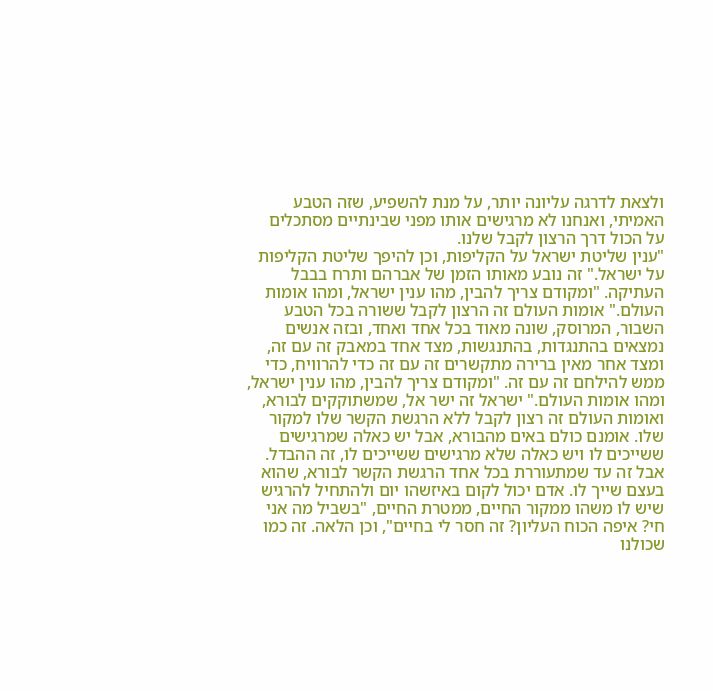ולצאת לדרגה עליונה יותר, על מנת להשפיע, שזה הטבע האמיתי, ואנחנו לא מרגישים אותו מפני שבינתיים מסתכלים על הכול דרך הרצון לקבל שלנו.
"ענין שליטת ישראל על הקליפות, וכן להיפך שליטת הקליפות על ישראל." זה נובע מאותו הזמן של אברהם ותרח בבבל העתיקה. "ומקודם צריך להבין, מהו ענין ישראל, ומהו אומות העולם." אומות העולם זה הרצון לקבל ששורה בכל הטבע השבור, המרוסק, שונה מאוד בכל אחד ואחד, ובזה אנשים נמצאים בהתנגדות, בהתנגשות, מצד אחד במאבק זה עם זה, ומצד אחר מאין ברירה מתקשרים זה עם זה כדי להרוויח, כדי ממש להילחם זה עם זה. "ומקודם צריך להבין, מהו ענין ישראל, ומהו אומות העולם." ישראל זה ישר אל, שמשתוקקים לבורא, ואומות העולם זה רצון לקבל ללא הרגשת הקשר שלו למקור שלו. אומנם כולם באים מהבורא, אבל יש כאלה שמרגישים ששייכים לו ויש כאלה שלא מרגישים ששייכים לו, זה ההבדל. אבל זה עד שמתעוררת בכל אחד הרגשת הקשר לבורא, שהוא בעצם שייך לו. אדם יכול לקום באיזשהו יום ולהתחיל להרגיש שיש לו משהו ממקור החיים, ממטרת החיים, "בשביל מה אני חי? איפה הכוח העליון? זה חסר לי בחיים", וכן הלאה. זה כמו שכולנו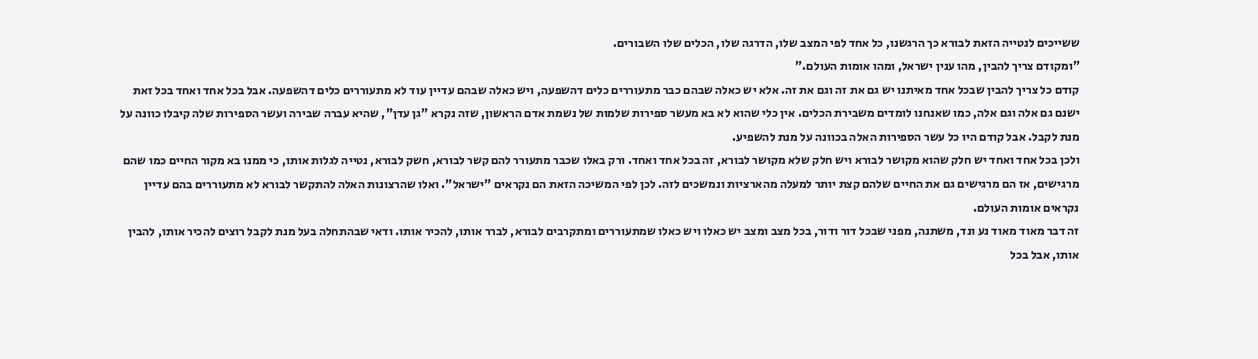ששייכים לנטייה הזאת לבורא כך הרגשנו, כל אחד לפי המצב שלו, הדרגה שלו, הכלים שלו השבורים.
"ומקודם צריך להבין, מהו ענין ישראל, ומהו אומות העולם."
קודם כל צריך להבין שבכל אחד מאיתנו יש גם את זה וגם את זה. אלא יש כאלה שבהם כבר מתעוררים כלים דהשפעה, ויש כאלה שבהם עדיין עוד לא מתעוררים כלים דהשפעה. אבל בכל אחד ואחד בכל זאת ישנם גם אלה וגם אלה, כמו שאנחנו לומדים משבירת הכלים. אין כלי שהוא לא בא מעשר ספירות שלמות של נשמת אדם הראשון, שזה נקרא "גן עדן", שהיא עברה שבירה ועשר הספירות שלה קיבלו כוונה על מנת לקבל. אבל קודם היו כל עשר הספירות האלה בכוונה על מנת להשפיע.
ולכן בכל אחד ואחד יש חלק שהוא מקושר לבורא ויש חלק שלא מקושר לבורא, זה בכל אחד ואחד. ורק באלו שכבר מתעורר להם קשר לבורא, חשק לבורא, נטייה לגלות אותו, כי ממנו בא מקור החיים כמו שהם מרגישים, אז הם מרגישים גם את החיים שלהם קצת יותר למעלה מהארציות ונמשכים לזה. לכן לפי המשיכה הזאת הם נקראים "ישראל". ואלו שהרצונות האלה להתקשר לבורא לא מתעוררים בהם עדיין נקראים אומות העולם.
זה דבר מאוד מאוד נע ונד, משתנה, מפני שבכל דור ודור, בכל מצב ומצב יש כאלו ויש כאלו שמתעוררים ומתקרבים לבורא, לברר אותו, להכיר אותו. ודאי שבהתחלה בעל מנת לקבל רוצים להכיר אותו, להבין אותו, אבל בכל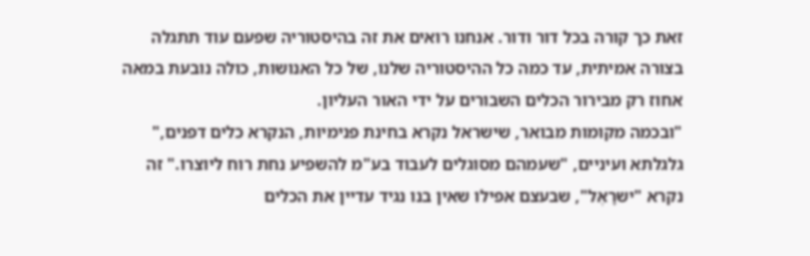זאת כך קורה בכל דור ודור. אנחנו רואים את זה בהיסטוריה שפעם עוד תתגלה בצורה אמיתית, עד כמה כל ההיסטוריה שלנו, של כל האנושות, כולה נובעת במאה אחוז רק מבירור הכלים השבורים על ידי האור העליון.
"ובכמה מקומות מבואר, שישראל נקרא בחינת פנימיות, הנקרא כלים דפנים," גלגלתא ועיניים, "שעמהם מסוגלים לעבוד בע"מ להשפיע נחת רוח ליוצרו." זה נקרא "ישרָאֶל", שבעצם אפילו שאין בנו נגיד עדיין את הכלים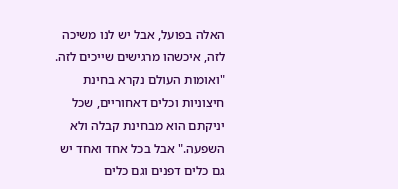האלה בפועל, אבל יש לנו משיכה לזה, איכשהו מרגישים שייכים לזה.
"ואומות העולם נקרא בחינת חיצוניות וכלים דאחוריים, שכל יניקתם הוא מבחינת קבלה ולא השפעה." אבל בכל אחד ואחד יש גם כלים דפנים וגם כלים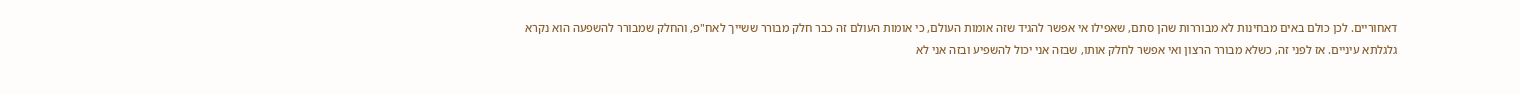דאחוריים. לכן כולם באים מבחינות לא מבוררות שהן סתם, שאפילו אי אפשר להגיד שזה אומות העולם, כי אומות העולם זה כבר חלק מבורר ששייך לאח"פ, והחלק שמבורר להשפעה הוא נקרא גלגלתא עיניים. אז לפני זה, כשלא מבורר הרצון ואי אפשר לחלק אותו, שבזה אני יכול להשפיע ובזה אני לא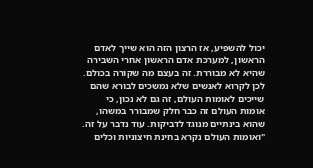יכול להשפיע, אז הרצון הזה הוא שייך לאדם הראשון, למערכת אדם הראשון אחרי השבירה שהיא לא מבוררת. זה בעצם מה שקורה בכולם.
לכן לקרוא לאנשים שלא נמשכים לבורא שהם שייכים לאומות העולם, זה גם לא נכון, כי אומות העולם זה כבר חלק שמבורר במשהו, שהוא בינתיים מנוגד לדביקות. עוד נדבר על זה.
"ואומות העולם נקרא בחינת חיצוניות וכלים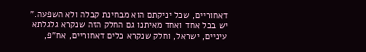דאחוריים, שכל יניקתם הוא מבחינת קבלה ולא השפעה." יש בכל אחד ואחד מאיתנו גם החלק הזה שנקרא גלגלתא עיניים, ישראל, וחלק שנקרא כלים דאחוריים, אח"פ,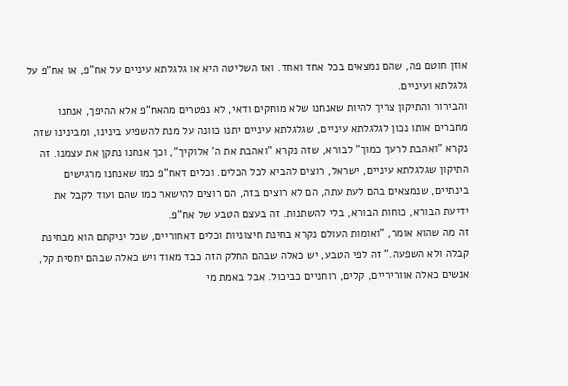אוזן חוטם פה, שהם נמצאים בכל אחד ואחד. ואז השליטה היא או גלגלתא עיניים על אח"פ, או אח"פ על גלגלתא ועיניים.
והבירור והתיקון צריך להיות שאנחנו שלא מוחקים ודאי, לא נפטרים מהאח"פ אלא ההיפך, אנחנו מחברים אותו נכון לגלגלתא עיניים, שגלגלתא עיניים יתנו כוונה על מנת להשפיע בינינו, ומבינינו שזה נקרא "ואהבת לרעך כמוך" לבורא, שזה נקרא "ואהבת את ה' אלוקיך", וכך אנחנו נתקן את עצמנו. זה התיקון שגלגלתא עיניים, ישראל, רוצים להביא לכל הכלים. וכלים דאח"פ כמו שאנחנו מרגישים בינתיים, שנמצאים בהם לעת עתה, הם לא רוצים בזה, הם רוצים להישאר כמו שהם ועוד לקבל את ידיעת הבורא, כוחות הבורא, בלי להשתנות. זה בעצם הטבע של אח"פ.
זה מה שהוא אומר, "ואומות העולם נקרא בחינת חיצוניות וכלים דאחוריים, שכל יניקתם הוא מבחינת קבלה ולא השפעה." זה לפי הטבע, יש כאלה שבהם החלק הזה כבד מאוד ויש כאלה שבהם יחסית קל, אנשים כאלה אווריריים, קלים, רוחניים כביכול. אבל באמת מי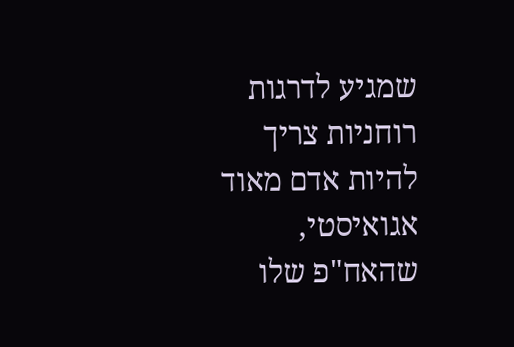שמגיע לדרגות רוחניות צריך להיות אדם מאוד אגואיסטי, שהאח"פ שלו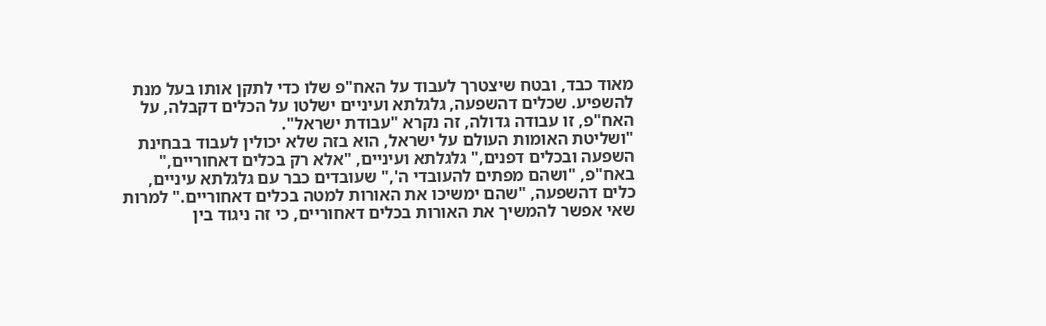מאוד כבד, ובטח שיצטרך לעבוד על האח"פ שלו כדי לתקן אותו בעל מנת להשפיע. שכלים דהשפעה, גלגלתא ועיניים ישלטו על הכלים דקבלה, על האח"פ, זו עבודה גדולה, זה נקרא "עבודת ישראל".
"ושליטת האומות העולם על ישראל, הוא בזה שלא יכולין לעבוד בבחינת השפעה ובכלים דפנים," גלגלתא ועיניים, "אלא רק בכלים דאחוריים," באח"פ, "ושהם מפתים להעובדי ה'," שעובדים כבר עם גלגלתא עיניים, כלים דהשפעה, "שהם ימשיכו את האורות למטה בכלים דאחוריים." למרות שאי אפשר להמשיך את האורות בכלים דאחוריים, כי זה ניגוד בין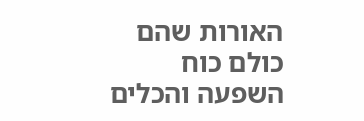האורות שהם כולם כוח השפעה והכלים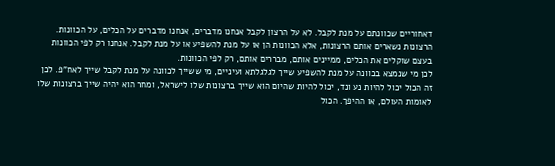דאחוריים שכוונתם על מנת לקבל. לא על הרצון לקבל אנחנו מדברים, אנחנו מדברים על הכלים, על הכוונות. הרצונות נשארים אותם הרצונות, אלא הכוונות הן או על מנת להשפיע או על מנת לקבל. אנחנו רק לפי הכוונות בעצם שוקלים את הכלים, ממיינים אותם, מבררים אותם, רק לפי הכוונות.
לכן מי שנמצא בכוונה על מנת להשפיע שייך לגלגלתא ועיניים, מי ששייך לכוונה על מנת לקבל שייך לאח"פ. לכן זה הכול יכול להיות נע ונד, יכול להיות שהיום הוא שייך ברצונות שלו לישראל, ומחר הוא יהיה שייך ברצונות שלו לאומות העולם, או ההיפך. הכול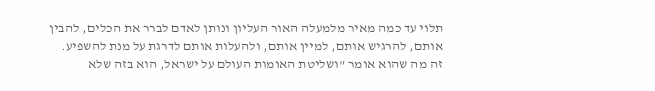תלוי עד כמה מאיר מלמעלה האור העליון ונותן לאדם לברר את הכלים, להבין אותם, להרגיש אותם, למיין אותם, ולהעלות אותם לדרגת על מנת להשפיע.
זה מה שהוא אומר "ושליטת האומות העולם על ישראל, הוא בזה שלא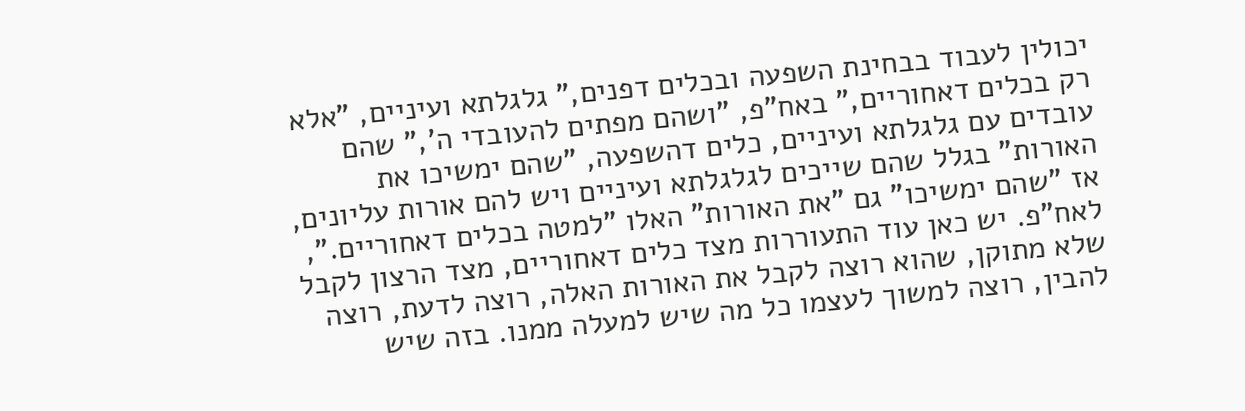יכולין לעבוד בבחינת השפעה ובכלים דפנים," גלגלתא ועיניים, "אלא רק בכלים דאחוריים," באח"פ, "ושהם מפתים להעובדי ה'," שהם עובדים עם גלגלתא ועיניים, כלים דהשפעה, "שהם ימשיכו את האורות" בגלל שהם שייכים לגלגלתא ועיניים ויש להם אורות עליונים, אז "שהם ימשיכו" גם "את האורות" האלו "למטה בכלים דאחוריים.", לאח"פ. יש כאן עוד התעוררות מצד כלים דאחוריים, מצד הרצון לקבל שלא מתוקן, שהוא רוצה לקבל את האורות האלה, רוצה לדעת, רוצה להבין, רוצה למשוך לעצמו כל מה שיש למעלה ממנו. בזה שיש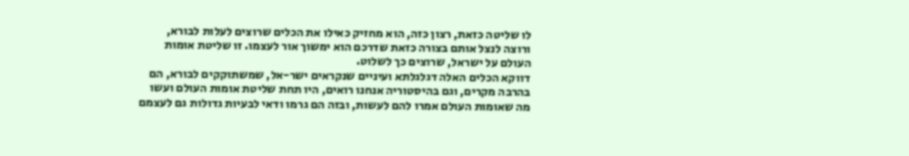לו שליטה כזאת, רצון כזה, הוא מחזיק כאילו את הכלים שרוצים לעלות לבורא, ורוצה לנצל אותם בצורה כזאת שדרכם הוא ימשוך אור לעצמו. זו שליטת אומות העולם על ישראל, שרוצים כך לשלוט.
דווקא הכלים האלה דגלגלתא ועיניים שנקראים ישר-אל, שמשתוקקים לבורא, הם בהרבה מקרים, וגם בהיסטוריה אנחנו רואים, היו תחת שליטת אומות העולם ועשו מה שאומות העולם אמרו להם לעשות, ובזה הם גרמו ודאי לבעיות גדולות גם לעצמם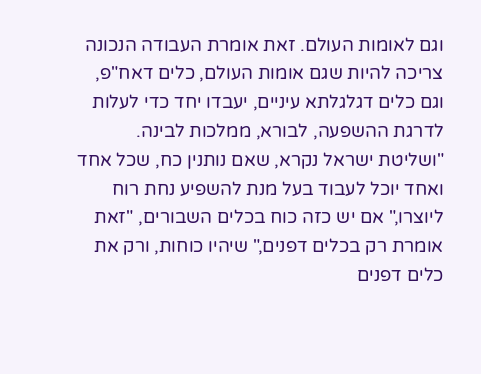וגם לאומות העולם. זאת אומרת העבודה הנכונה צריכה להיות שגם אומות העולם, כלים דאח"פ, וגם כלים דגלגלתא עיניים, יעבדו יחד כדי לעלות לדרגת ההשפעה, לבורא, ממלכות לבינה.
"ושליטת ישראל נקרא, שאם נותנין כח, שכל אחד ואחד יוכל לעבוד בעל מנת להשפיע נחת רוח ליוצרו," אם יש כזה כוח בכלים השבורים, "זאת אומרת רק בכלים דפנים," שיהיו כוחות, ורק את כלים דפנים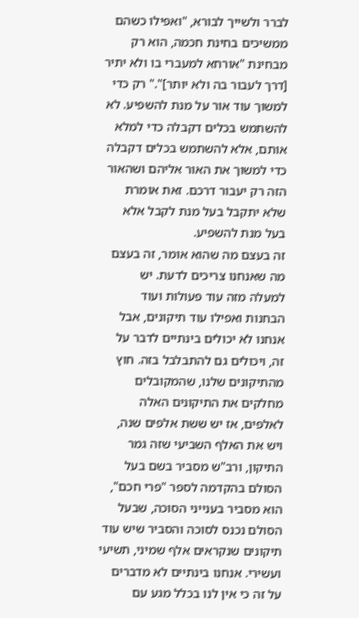לברר ולשייך לבורא, "ואפילו כשהם ממשיכים בחינת חכמה, הוא רק מבחינת "אורחא למעברי בו ולא יתיר [דרך לעבור בה ולא יותר]"." רק כדי למשוך עוד אור על מנת להשפיע. לא להשתמש בכלים דקבלה כדי למלא אותם, אלא להשתמש בכלים דקבלה כדי למשוך את האור אליהם ושהאור הזה רק יעבור דרכם. זאת אומרת שלא יתקבל בעל מנת לקבל אלא בעל מנת להשפיע.
זה בעצם מה שהוא אומר, זה בעצם מה שאנחנו צריכים לדעת. יש למעלה מזה עוד פעולות ועוד הבחנות ואפילו עוד תיקונים, אבל אנחנו לא יכולים בינתיים לדבר על זה, ויכולים גם להתבלבל בזה. חוץ מהתיקונים שלנו, שהמקובלים מחלקים את התיקונים האלה לאלפים, אז יש ששת אלפים שנה, ויש את האלף השביעי שזה גמר התיקון, ורב"ש מסביר בשם בעל הסולם בהקדמה לספר "פרי חכם", הוא מסביר בענייני הסוכה, שבעל הסולם נכנס לסוכה והסביר שיש עוד תיקונים שנקראים אלף שמיני, תשיעי ועשירי. אנחנו בינתיים לא מדברים על זה כי אין לנו בכלל מגע עם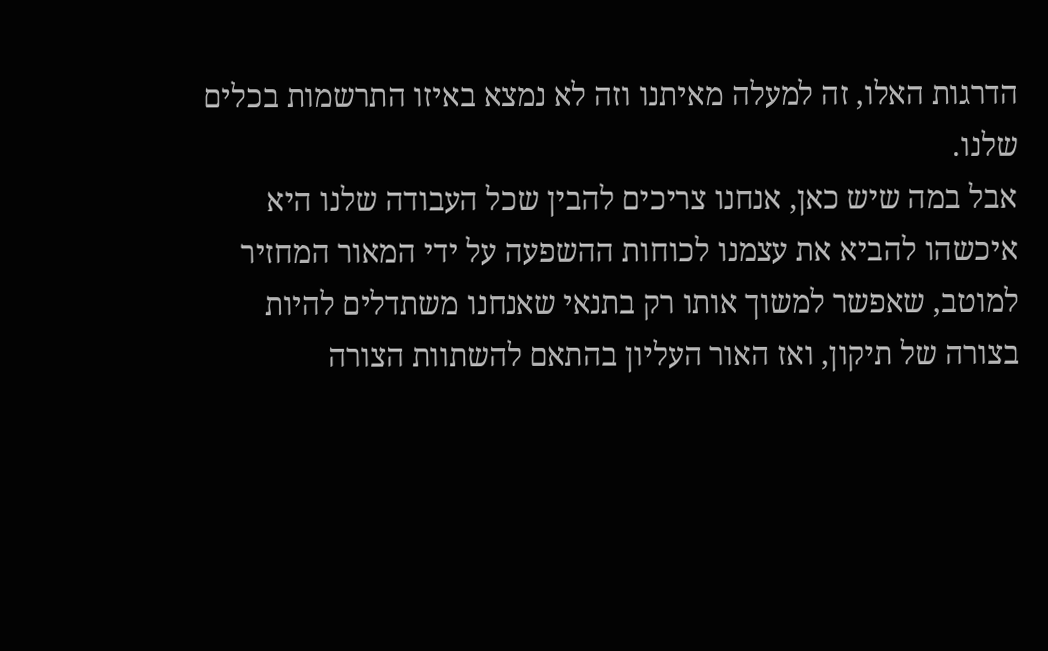הדרגות האלו, זה למעלה מאיתנו וזה לא נמצא באיזו התרשמות בכלים שלנו.
אבל במה שיש כאן, אנחנו צריכים להבין שכל העבודה שלנו היא איכשהו להביא את עצמנו לכוחות ההשפעה על ידי המאור המחזיר למוטב, שאפשר למשוך אותו רק בתנאי שאנחנו משתדלים להיות בצורה של תיקון, ואז האור העליון בהתאם להשתוות הצורה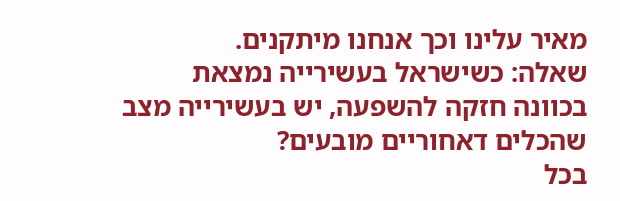מאיר עלינו וכך אנחנו מיתקנים.
שאלה: כשישראל בעשירייה נמצאת בכוונה חזקה להשפעה, יש בעשירייה מצב שהכלים דאחוריים מובעים?
בכל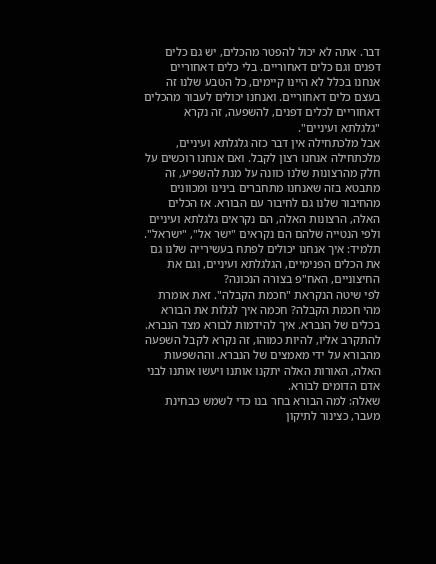דבר. אתה לא יכול להפטר מהכלים, יש גם כלים דפנים וגם כלים דאחוריים. בלי כלים דאחוריים אנחנו בכלל לא היינו קיימים, כל הטבע שלנו זה בעצם כלים דאחוריים. ואנחנו יכולים לעבור מהכלים דאחוריים לכלים דפנים, להשפעה, זה נקרא "גלגלתא ועיניים".
אבל מלכתחילה אין דבר כזה גלגלתא ועיניים, מלכתחילה אנחנו רצון לקבל. ואם אנחנו רוכשים על חלק מהרצונות שלנו כוונה על מנת להשפיע, זה מתבטא בזה שאנחנו מתחברים בינינו ומכוונים מהחיבור שלנו גם לחיבור עם הבורא. אז הכלים האלה, הרצונות האלה, הם נקראים גלגלתא ועיניים ולפי הנטייה שלהם הם נקראים "ישר אל", "ישראל".
תלמיד: איך אנחנו יכולים לפתח בעשירייה שלנו גם את הכלים הפנימיים, הגלגלתא ועיניים, וגם את החיצוניים, האח"פ בצורה הנכונה?
לפי שיטה הנקראת "חכמת הקבלה". זאת אומרת מהי חכמת הקבלה? חכמה איך לגלות את הבורא בכלים של הנברא. איך להידמות לבורא מצד הנברא. להתקרב אליו, להיות כמוהו, זה נקרא לקבל השפעה מהבורא על ידי מאמצים של הנברא. וההשפעות האלה, האורות האלה יתקנו אותנו ויעשו אותנו לבני אדם הדומים לבורא.
שאלה: למה הבורא בחר בנו כדי לשמש כבחינת מעבר, כצינור לתיקון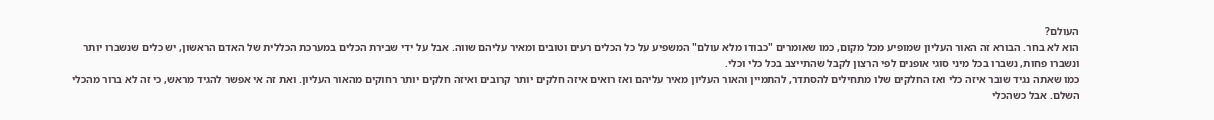העולם?
הוא לא בחר. הבורא זה האור העליון שמופיע מכל מקום, כמו שאומרים "כבודו מלא עולם" המשפיע על כל הכלים רעים וטובים ומאיר עליהם שווה. אבל על ידי שבירת הכלים במערכת הכללית של האדם הראשון, יש כלים שנשברו יותר ונשברו פחות, נשברו בכל מיני סוגי אופנים לפי הרצון לקבל שהתייצב בכל כלי וכלי.
כמו שאתה נגיד שובר איזה כלי ואז החלקים שלו מתחילים להסתדר, להתמיין והאור העליון מאיר עליהם ואז רואים איזה חלקים יותר קרובים ואיזה חלקים יותר רחוקים מהאור העליון. ואת זה אי אפשר להגיד מראש, כי זה לא ברור מהכלי השלם. אבל כשהכלי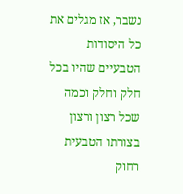נשבר, אז מגלים את כל היסודות הטבעיים שהיו בכל חלק וחלק וכמה שכל רצון ורצון בצורתו הטבעית רחוק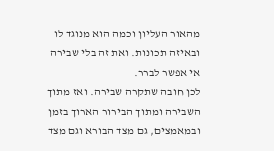מהאור העליון וכמה הוא מנוגד לו ובאיזה תכונות. ואת זה בלי שבירה אי אפשר לברר.
לכן חובה שתקרה שבירה. ואז מתוך השבירה ומתוך הבירור הארוך בזמן ובמאמצים, גם מצד הבורא וגם מצד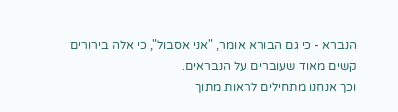הנברא - כי גם הבורא אומר, "אני אסבול", כי אלה בירורים קשים מאוד שעוברים על הנבראים.
וכך אנחנו מתחילים לראות מתוך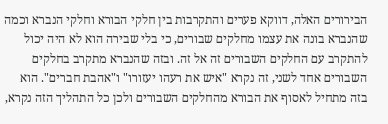הבירורים האלה, דווקא פערים והתקרבות בין חלקי הבורא וחלקי הנברא וכמה שהנברא בונה את עצמו מחלקים שבורים, כי בלי שבירה הוא לא היה יכול להתקרב עם החלקים השבורים זה אל זה. ובזה שהנברא מתקרב בחלקים השבורים אחד לשני, זה נקרא "איש את רעהו יעזורו" ו"אהבת חברים". הוא בזה מתחיל לאסוף את הבורא מהחלקים השבורים ולכן כל התהליך הזה נקרא,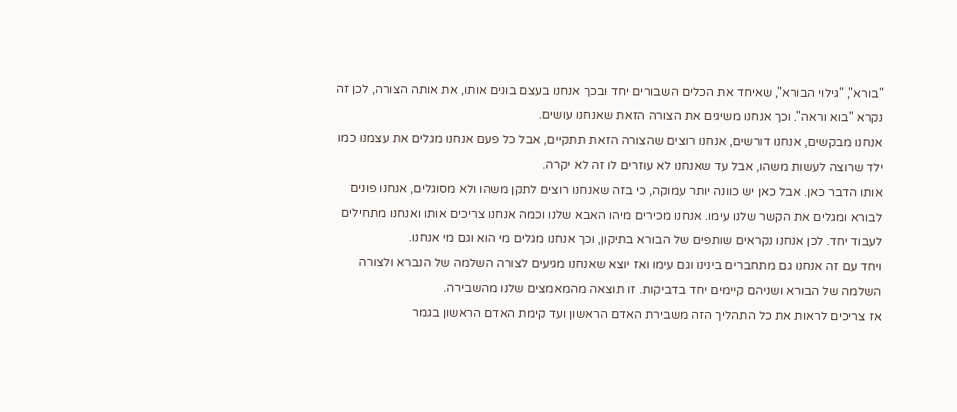"בורא", "גילוי הבורא", שאיחד את הכלים השבורים יחד ובכך אנחנו בעצם בונים אותו, את אותה הצורה, לכן זה נקרא "בוא וראה". וכך אנחנו משיגים את הצורה הזאת שאנחנו עושים.
אנחנו מבקשים, אנחנו דורשים, אנחנו רוצים שהצורה הזאת תתקיים, אבל כל פעם אנחנו מגלים את עצמנו כמו ילד שרוצה לעשות משהו, אבל עד שאנחנו לא עוזרים לו זה לא יקרה.
אותו הדבר כאן. אבל כאן יש כוונה יותר עמוקה, כי בזה שאנחנו רוצים לתקן משהו ולא מסוגלים, אנחנו פונים לבורא ומגלים את הקשר שלנו עימו. אנחנו מכירים מיהו האבא שלנו וכמה אנחנו צריכים אותו ואנחנו מתחילים לעבוד יחד. לכן אנחנו נקראים שותפים של הבורא בתיקון, וכך אנחנו מגלים מי הוא וגם מי אנחנו.
ויחד עם זה אנחנו גם מתחברים בינינו וגם עימו ואז יוצא שאנחנו מגיעים לצורה השלמה של הנברא ולצורה השלמה של הבורא ושניהם קיימים יחד בדביקות. זו תוצאה מהמאמצים שלנו מהשבירה.
אז צריכים לראות את כל התהליך הזה משבירת האדם הראשון ועד קימת האדם הראשון בגמר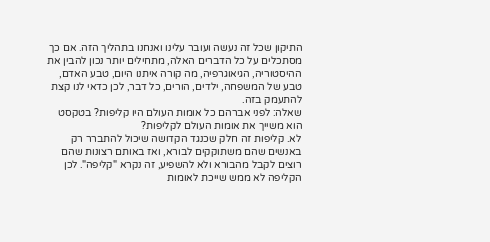התיקון שכל זה נעשה ועובר עלינו ואנחנו בתהליך הזה. אם כך מסתכלים על כל הדברים האלה, מתחילים יותר נכון להבין את ההיסטוריה, הגיאוגרפיה, מה קורה איתנו היום, טבע האדם, טבע של המשפחה, ילדים, הורים, כל דבר, לכן כדאי לנו קצת להתעמק בזה.
שאלה: לפני אברהם כל אומות העולם היו קליפות? בטקסט הוא משייך את אומות העולם לקליפות?
לא. קליפות זה חלק שכנגד הקדושה שיכול להתברר רק באנשים שהם משתוקקים לבורא, ואז באותם רצונות שהם רוצים לקבל מהבורא ולא להשפיע, זה נקרא "קליפה". לכן הקליפה לא ממש שייכת לאומות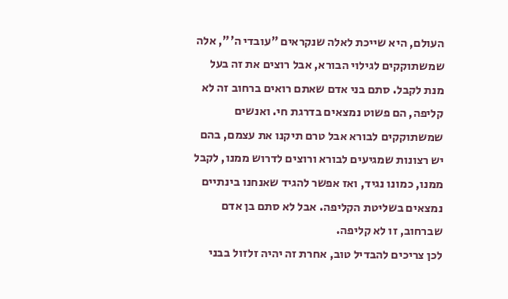העולם, היא שייכת לאלה שנקראים "עובדי ה'", אלה שמשתוקקים לגילוי הבורא, אבל רוצים את זה בעל מנת לקבל. סתם בני אדם שאתם רואים ברחוב זה לא קליפה, הם פשוט נמצאים בדרגת חי. ואנשים שמשתוקקים לבורא אבל טרם תיקנו את עצמם, בהם יש רצונות שמגיעים לבורא ורוצים לדרוש ממנו, לקבל ממנו, כמונו נגיד, ואז אפשר להגיד שאנחנו בינתיים נמצאים בשליטת הקליפה. אבל לא סתם בן אדם שברחוב, זו לא קליפה.
לכן צריכים להבדיל טוב, אחרת זה יהיה זלזול בבני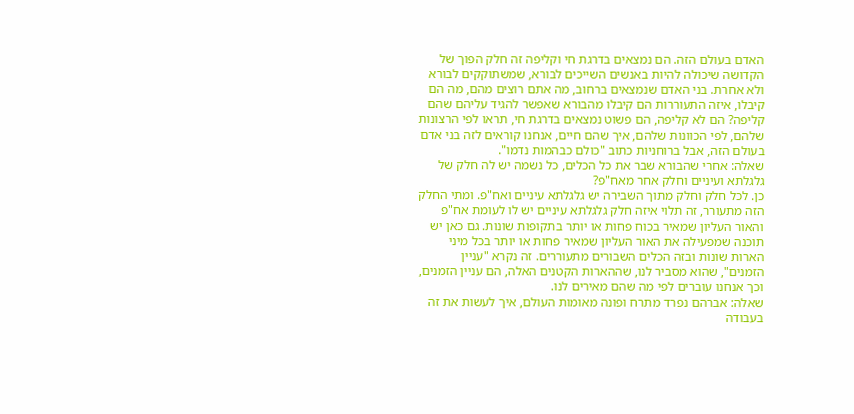האדם בעולם הזה. הם נמצאים בדרגת חי וקליפה זה חלק הפוך של הקדושה שיכולה להיות באנשים השייכים לבורא, שמשתוקקים לבורא ולא אחרת. בני האדם שנמצאים ברחוב, מה אתם רוצים מהם, מה הם קיבלו, איזה התעוררות הם קיבלו מהבורא שאפשר להגיד עליהם שהם קליפה? הם לא קליפה, הם פשוט נמצאים בדרגת חי, תראו לפי הרצונות שלהם, לפי הכוונות שלהם, איך שהם חיים, אנחנו קוראים לזה בני אדם בעולם הזה, אבל ברוחניות כתוב "כולם כבהמות נדמו".
שאלה: אחרי שהבורא שבר את כל הכלים, כל נשמה יש לה חלק של גלגלתא ועיניים וחלק אחר מאח"פ?
כן. לכל חלק וחלק מתוך השבירה יש גלגלתא עיניים ואח"פ. ומתי החלק הזה מתעורר, זה תלוי איזה חלק גלגלתא עיניים יש לו לעומת אח"פ והאור העליון שמאיר בכוח פחות או יותר בתקופות שונות. גם כאן יש תוכנה שמפעילה את האור העליון שמאיר פחות או יותר בכל מיני הארות שונות ובזה הכלים השבורים מתעוררים. זה נקרא "עניין הזמנים", שהוא מסביר לנו, שההארות הקטנים האלה, הם עניין הזמנים, וכך אנחנו עוברים לפי מה שהם מאירים לנו.
שאלה: אברהם נפרד מתרח ופונה מאומות העולם, איך לעשות את זה בעבודה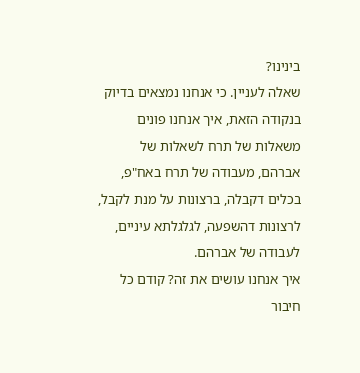בינינו?
שאלה לעניין. כי אנחנו נמצאים בדיוק בנקודה הזאת, איך אנחנו פונים משאלות של תרח לשאלות של אברהם, מעבודה של תרח באח"פ, בכלים דקבלה, ברצונות על מנת לקבל, לרצונות דהשפעה, לגלגלתא עיניים, לעבודה של אברהם.
איך אנחנו עושים את זה? קודם כל חיבור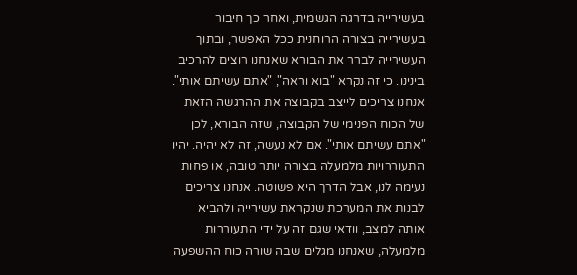בעשירייה בדרגה הגשמית, ואחר כך חיבור בעשירייה בצורה הרוחנית ככל האפשר, ובתוך העשירייה לברר את הבורא שאנחנו רוצים להרכיב בינינו. כי זה נקרא "בוא וראה", "אתם עשיתם אותי". אנחנו צריכים לייצב בקבוצה את ההרגשה הזאת של הכוח הפנימי של הקבוצה, שזה הבורא, לכן "אתם עשיתם אותי". אם לא נעשה, זה לא יהיה. יהיו התעוררויות מלמעלה בצורה יותר טובה, או פחות נעימה לנו, אבל הדרך היא פשוטה. אנחנו צריכים לבנות את המערכת שנקראת עשירייה ולהביא אותה למצב, וודאי שגם זה על ידי התעוררות מלמעלה, שאנחנו מגלים שבה שורה כוח ההשפעה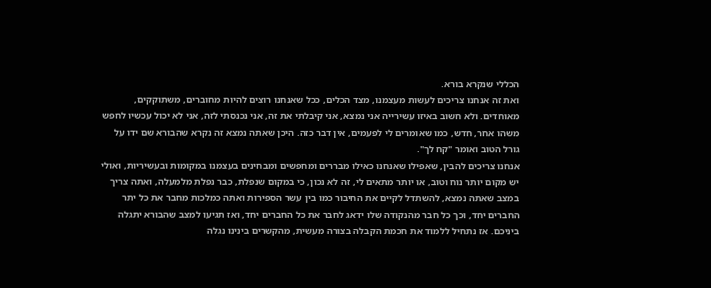הכללי שנקרא בורא.
ואת זה אנחנו צריכים לעשות מעצמנו, מצד הכלים, ככל שאנחנו רוצים להיות מחוברים, משתוקקים, מאוחדים. ולא חשוב באיזו עשירייה אני נמצא, אני קיבלתי את זה, אני נכנסתי לזה, אני לא יכול עכשיו לחפש משהו אחר, חדש, כמו שאומרים לי לפעמים, אין דבר כזה. היכן שאתה נמצא זה נקרא שהבורא שם ידו על גורל הטוב ואומר "קח לך".
אנחנו צריכים להבין, שאפילו שאנחנו כאילו מבררים ומחפשים ומבחינים בעצמנו במקומות ובעשיריות, ואולי יש מקום יותר נוח וטוב, או יותר מתאים לי, זה לא נכון, כי במקום שנפלת, כבר נפלת מלמעלה, ואתה צריך במצב שאתה נמצא, להשתדל לקיים את החיבור כמו בין עשר הספירות ואתה כמלכות מחבר את כל יתר החברים יחד, וכך כל חבר מהנקודה שלו ידאג לחבר את כל החברים יחד, ואז תגיעו למצב שהבורא יתגלה ביניכם. אז נתחיל ללמוד את חכמת הקבלה בצורה מעשית, מהקשרים בינינו נגלה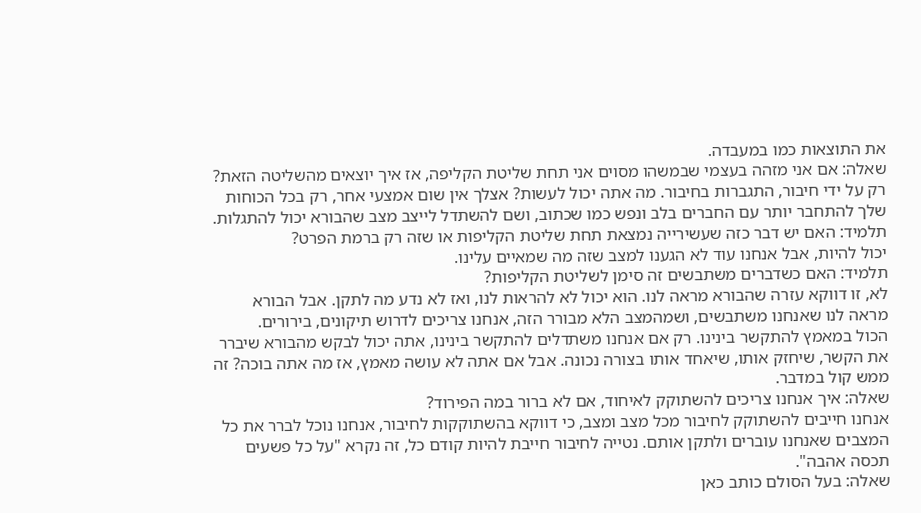את התוצאות כמו במעבדה.
שאלה: אם אני מזהה בעצמי שבמשהו מסוים אני תחת שליטת הקליפה, אז איך יוצאים מהשליטה הזאת?
רק על ידי חיבור, התגברות בחיבור. מה אתה יכול לעשות? אצלך אין שום אמצעי אחר, רק בכל הכוחות שלך להתחבר יותר עם החברים בלב ונפש כמו שכתוב, ושם להשתדל לייצב מצב שהבורא יכול להתגלות.
תלמיד: האם יש דבר כזה שעשירייה נמצאת תחת שליטת הקליפות או שזה רק ברמת הפרט?
יכול להיות, אבל אנחנו עוד לא הגענו למצב שזה מה שמאיים עלינו.
תלמיד: האם כשדברים משתבשים זה סימן לשליטת הקליפות?
לא, זו דווקא עזרה שהבורא מראה לנו. הוא יכול לא להראות לנו, ואז לא נדע מה לתקן. אבל הבורא מראה לנו שאנחנו משתבשים, ושמהמצב הלא מבורר הזה, אנחנו צריכים לדרוש תיקונים, בירורים.
הכול במאמץ להתקשר בינינו. רק אם אנחנו משתדלים להתקשר בינינו, אתה יכול לבקש מהבורא שיברר את הקשר, שיחזק אותו, שיאחד אותו בצורה נכונה. אבל אם אתה לא עושה מאמץ, אז מה אתה בוכה? זה ממש קול במדבר.
שאלה: איך אנחנו צריכים להשתוקק לאיחוד, אם לא ברור במה הפירוד?
אנחנו חייבים להשתוקק לחיבור מכל מצב ומצב, כי דווקא בהשתוקקות לחיבור, אנחנו נוכל לברר את כל המצבים שאנחנו עוברים ולתקן אותם. נטייה לחיבור חייבת להיות קודם כל, זה נקרא "על כל פשעים תכסה אהבה".
שאלה: בעל הסולם כותב כאן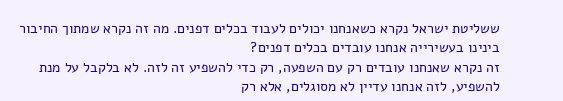ששליטת ישראל נקרא כשאנחנו יכולים לעבוד בכלים דפנים. מה זה נקרא שמתוך החיבור בינינו בעשירייה אנחנו עובדים בכלים דפנים?
זה נקרא שאנחנו עובדים רק עם השפעה, רק כדי להשפיע זה לזה. לא בלקבל על מנת להשפיע, לזה אנחנו עדיין לא מסוגלים, אלא רק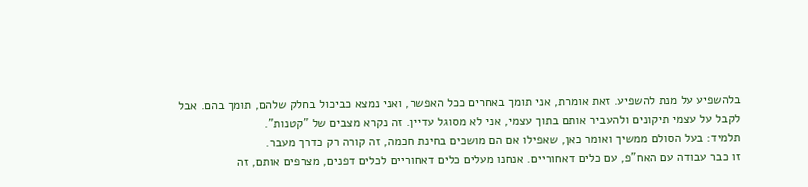בלהשפיע על מנת להשפיע. זאת אומרת, אני תומך באחרים ככל האפשר, ואני נמצא כביכול בחלק שלהם, תומך בהם. אבל לקבל על עצמי תיקונים ולהעביר אותם בתוך עצמי, אני לא מסוגל עדיין. זה נקרא מצבים של "קטנות".
תלמיד: בעל הסולם ממשיך ואומר כאן, שאפילו אם הם מושכים בחינת חכמה, זה קורה רק כדרך מעבר.
זו כבר עבודה עם האח"פ, עם כלים דאחוריים. אנחנו מעלים כלים דאחוריים לכלים דפנים, מצרפים אותם, זה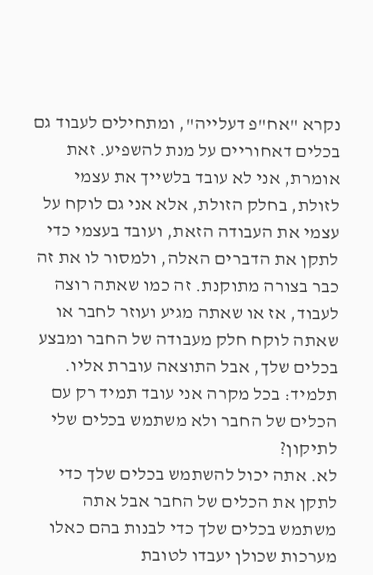נקרא "אח"פ דעלייה", ומתחילים לעבוד גם בכלים דאחוריים על מנת להשפיע. זאת אומרת, אני לא עובד בלשייך את עצמי לזולת, בחלק הזולת, אלא אני גם לוקח על עצמי את העבודה הזאת, ועובד בעצמי כדי לתקן את הדברים האלה, ולמסור לו את זה כבר בצורה מתוקנת. זה כמו שאתה רוצה לעבוד, אז או שאתה מגיע ועוזר לחבר או שאתה לוקח חלק מעבודה של החבר ומבצע בכלים שלך, אבל התוצאה עוברת אליו.
תלמיד: בכל מקרה אני עובד תמיד רק עם הכלים של החבר ולא משתמש בכלים שלי לתיקון?
לא. אתה יכול להשתמש בכלים שלך כדי לתקן את הכלים של החבר אבל אתה משתמש בכלים שלך כדי לבנות בהם כאלו מערכות שכולן יעבדו לטובת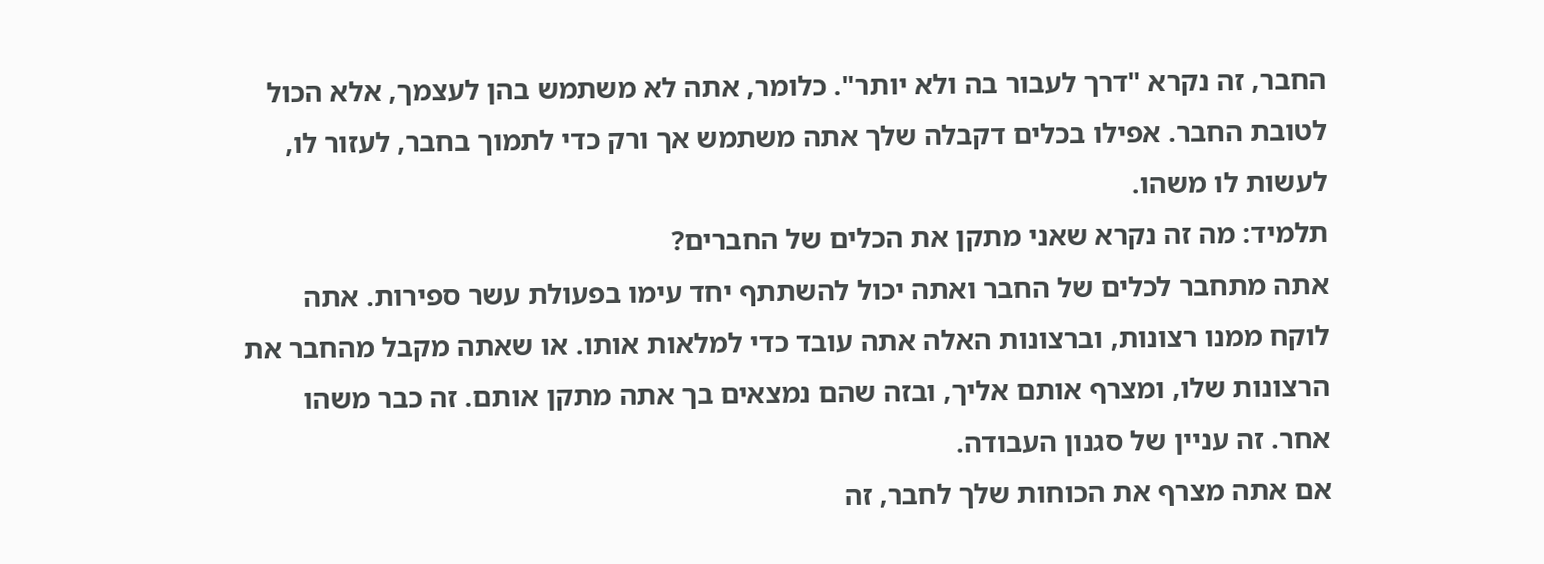החבר, זה נקרא "דרך לעבור בה ולא יותר". כלומר, אתה לא משתמש בהן לעצמך, אלא הכול לטובת החבר. אפילו בכלים דקבלה שלך אתה משתמש אך ורק כדי לתמוך בחבר, לעזור לו, לעשות לו משהו.
תלמיד: מה זה נקרא שאני מתקן את הכלים של החברים?
אתה מתחבר לכלים של החבר ואתה יכול להשתתף יחד עימו בפעולת עשר ספירות. אתה לוקח ממנו רצונות, וברצונות האלה אתה עובד כדי למלאות אותו. או שאתה מקבל מהחבר את הרצונות שלו, ומצרף אותם אליך, ובזה שהם נמצאים בך אתה מתקן אותם. זה כבר משהו אחר. זה עניין של סגנון העבודה.
אם אתה מצרף את הכוחות שלך לחבר, זה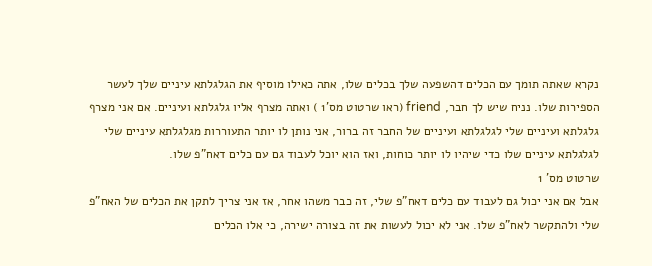נקרא שאתה תומך עם הכלים דהשפעה שלך בכלים שלו, אתה כאילו מוסיף את הגלגלתא עיניים שלך לעשר הספירות שלו. נניח שיש לך חבר, friend (ראו שרטוט מס'1 ) ואתה מצרף אליו גלגלתא ועיניים. אם אני מצרף גלגלתא ועיניים שלי לגלגלתא ועיניים של החבר זה ברור, אני נותן לו יותר התעוררות מגלגלתא עיניים שלי לגלגלתא עיניים שלו כדי שיהיו לו יותר כוחות, ואז הוא יוכל לעבוד גם עם כלים דאח"פ שלו.
שרטוט מס' 1
אבל אם אני יכול גם לעבוד עם כלים דאח"פ שלי, זה כבר משהו אחר, אז אני צריך לתקן את הכלים של האח"פ שלי ולהתקשר לאח"פ שלו. אני לא יכול לעשות את זה בצורה ישירה, כי אלו הכלים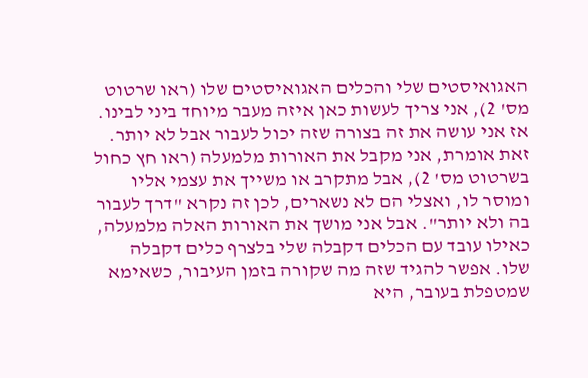האגואיסטים שלי והכלים האגואיסטים שלו (ראו שרטוט מס' 2), אני צריך לעשות כאן איזה מעבר מיוחד ביני לבינו. אז אני עושה את זה בצורה שזה יכול לעבור אבל לא יותר. זאת אומרת, אני מקבל את האורות מלמעלה (ראו חץ כחול בשרטוט מס' 2), אבל מתקרב או משייך את עצמי אליו ומוסר לו, ואצלי הם לא נשארים, לכן זה נקרא "דרך לעבור בה ולא יותר". אבל אני מושך את האורות האלה מלמעלה, כאילו עובד עם הכלים דקבלה שלי בלצרף כלים דקבלה שלו. אפשר להגיד שזה מה שקורה בזמן העיבור, כשאימא שמטפלת בעובר, היא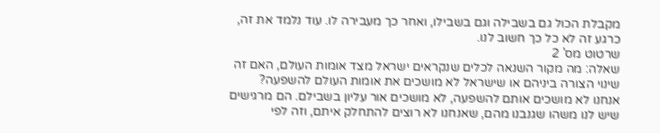מקבלת הכול גם בשבילה וגם בשבילו, ואחר כך מעבירה לו. עוד נלמד את זה, כרגע זה לא כל כך חשוב לנו.
שרטוט מס' 2
שאלה: מה מקור השנאה לכלים שנקראים ישראל מצד אומות העולם, האם זה שינוי הצורה ביניהם או שישראל לא מושכים את אומות העולם להשפעה?
אנחנו לא מושכים אותם להשפעה, לא מושכים אור עליון בשבילם. הם מרגישים שיש לנו משהו שגנבנו מהם, שאנחנו לא רוצים להתחלק איתם, וזה לפי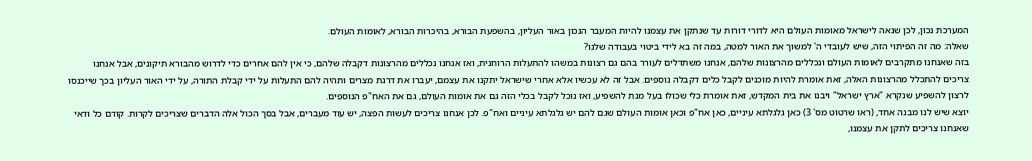המערכת נכון, לכן שנאה לישראל מאומות העולם היא לדורי דורות עד שנתקן את עצמנו להיות המעבר הנכון באור העליון, בהשפעת הבורא, בהיכרות הבורא, לאומות העולם.
שאלה: מה זה הפיתוי הזה, שיש לעובדי ה' למשוך את האור למטה, במה זה בא לידי ביטוי בעבודה שלנו?
בזה שאנחנו מתקרבים לאומות העולם ונכללים מהרצונות שלהם, אנחנו משתדלים לעורר בהם גם רצונות במשהו להתעלות הרוחנית, ואז אנחנו נכללים מהרצונות דקבלה שלהם, כי אין להם אחרים כדי לדרוש מהבורא תיקונים, אבל אנחנו צריכים להתכלל מהרצונות האלה, זאת אומרת להיות מוכנים לקבל כלים דקבלה נוספים. אבל זה לא עכשיו אלא אחרי שישראל יתקנו את עצמם, יעברו את דרגת מצרים ותהיה להם התעלות על ידי קבלת התורה, על ידי האור העליון בכך שייכנסו לרצון להשפיע שנקרא "ארץ ישראל" ויבנו את בית המקדש, זאת אומרת כלי שכולו בעל מנת להשפיע, ואז נוכל לקבל בכלי הזה גם את אומות העולם, גם את האח"פ הנוספים.
יוצא שיש לנו מבנה אחד, (ראו שרטוט מס' 3) כאן גלגלתא עיניים, כאן אח"פ וכאן אומות העולם שגם להם יש גלגלתא עיניים ואח"פ. לכן אנחנו צריכים לעשות הפצה, יש עוד מעברים, אבל בסך הכול אלה הדברים שצריכים לקרות. קודם כל ודאי שאנחנו צריכים לתקן את עצמנו,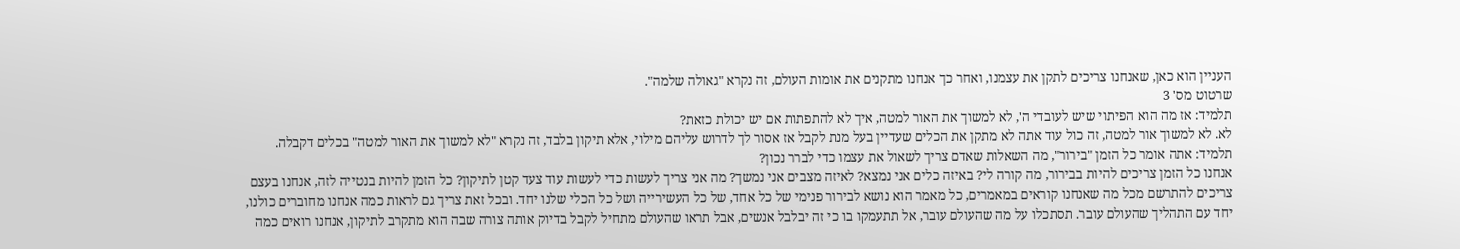העניין הוא כאן, שאנחנו צריכים לתקן את עצמנו, ואחר כך אנחנו מתקנים את אומות העולם, זה נקרא "גאולה שלמה".
שרטוט מס' 3
תלמיד: אז מה הוא הפיתוי שיש לעובדי ה', לא למשוך את האור למטה, איך לא להתפתות אם יש יכולת כזאת?
לא. לא למשוך אור למטה, זה כול עוד אתה לא מתקן את הכלים שעדיין בעל מנת לקבל אז אסור לך לדרוש עליהם מילוי, אלא תיקון בלבד, זה נקרא "לא למשוך את האור למטה" בכלים דקבלה.
תלמיד: אתה אומר כל הזמן "בירור", מה השאלות שאדם צריך לשאול את עצמו כדי לברר נכון?
אנחנו כל הזמן צריכים להיות בבירור, מה קורה לי? באיזה כלים אני נמצא? לאיזה מצבים אני נמשך? מה אני צריך לעשות כדי לעשות עוד צעד קטן לתיקון? כל הזמן להיות בנטייה לזה, אנחנו בעצם צריכים להתרשם מכל מה שאנחנו קוראים במאמרים, כל מאמר הוא נושא לבירור פנימי של כל אחד, של כל העשירייה ושל כל הכלי שלנו יחד. ובכל זאת צריך גם לראות כמה אנחנו מחוברים כולנו, יחד עם התהליך שהעולם עובר. תסתכלו על מה שהעולם עובר, אל תתעמקו בו כי זה יבלבל אנשים, אבל תראו שהעולם מתחיל לקבל בדיוק אותה צורה שבה הוא מתקרב לתיקון, אנחנו רואים כמה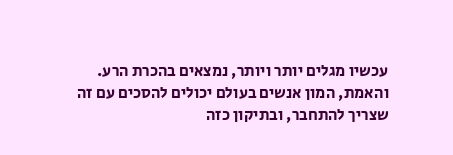עכשיו מגלים יותר ויותר, נמצאים בהכרת הרע. והאמת, המון אנשים בעולם יכולים להסכים עם זה שצריך להתחבר, ובתיקון כזה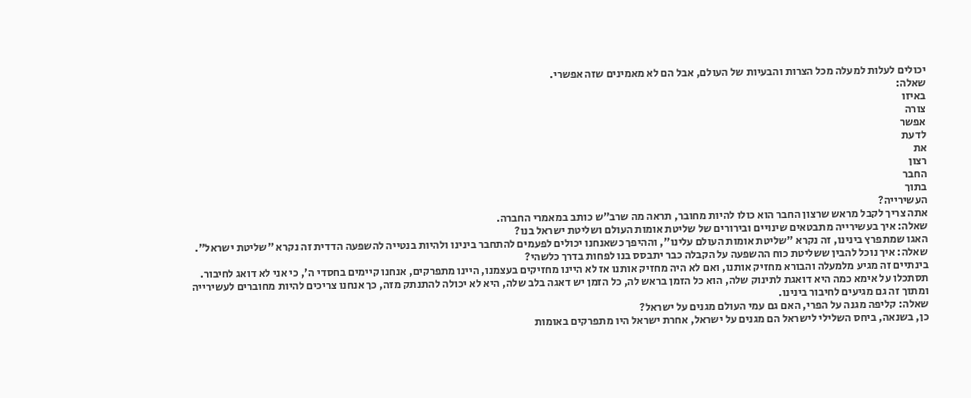יכולים לעלות למעלה מכל הצרות והבעיות של העולם, אבל הם לא מאמינים שזה אפשרי.
שאלה:
באיזו
צורה
אפשר
לדעת
את
רצון
החבר
בתוך
העשירייה?
אתה צריך לקבל מראש שרצון החבר הוא כולו להיות מחובר, תראה מה שרב"ש כותב במאמרי החברה.
שאלה: איך בעשירייה מתבטאים שינויים ובירורים של שליטת אומות העולם ושליטת ישראל בנו?
האגו שמתפרץ בינינו, זה נקרא "שליטת אומות העולם עלינו", וההיפך כשאנחנו יכולים לפעמים להתחבר בינינו ולהיות בנטייה להשפעה הדדית זה נקרא "שליטת ישראל".
שאלה: איך נוכל להבין ששליטת כוח ההשפעה על הקבלה כבר יתבסס בנו לפחות בדרך כלשהי?
בינתיים זה מגיע מלמעלה והבורא מחזיק אותנו, ואם לא היה מחזיק אותנו אז לא היינו מחזיקים בעצמנו, היינו מתפרקים, אנחנו קיימים בחסדי ה', כי אני לא דואג לחיבור. תסתכלו על אימא כמה היא דואגת לתינוק שלה, הוא כל הזמן בראש לה, כל הזמן יש דאגה בלב שלה, היא לא יכולה להתנתק מזה, כך אנחנו צריכים להיות מחוברים לעשירייה ומתוך זה גם מגיעים לחיבור בינינו.
שאלה: קליפה מגנה על הפרי, האם גם עמי העולם מגנים על ישראל?
כן, בשנאה, ביחס השלילי לישראל הם מגנים על ישראל, אחרת ישראל היו מתפרקים באומות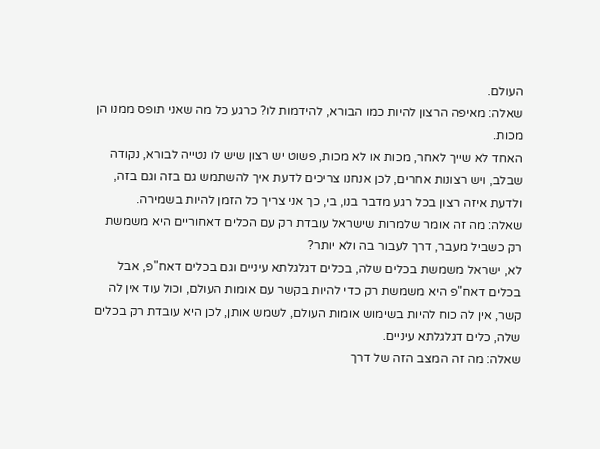העולם.
שאלה: מאיפה הרצון להיות כמו הבורא, להידמות לו? כרגע כל מה שאני תופס ממנו הן מכות.
האחד לא שייך לאחר, מכות או לא מכות, פשוט יש רצון שיש לו נטייה לבורא, נקודה שבלב, ויש רצונות אחרים, לכן אנחנו צריכים לדעת איך להשתמש גם בזה וגם בזה, ולדעת איזה רצון בכל רגע מדבר בנו, בי, כך אני צריך כל הזמן להיות בשמירה.
שאלה: מה זה אומר שלמרות שישראל עובדת רק עם הכלים דאחוריים היא משמשת רק כשביל מעבר, דרך לעבור בה ולא יותר?
לא, ישראל משמשת בכלים שלה, בכלים דגלגלתא עיניים וגם בכלים דאח"פ, אבל בכלים דאח"פ היא משמשת רק כדי להיות בקשר עם אומות העולם, וכול עוד אין לה קשר, אין לה כוח להיות בשימוש אומות העולם, לשמש אותן, לכן היא עובדת רק בכלים שלה, כלים דגלגלתא עיניים.
שאלה: מה זה המצב הזה של דרך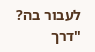לעבור בה?
"דרך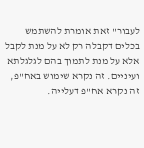לעבור" זאת אומרת להשתמש בכלים דקבלה רק לא על מנת לקבל אלא על מנת לתמוך בהם לגלגלתא ועיניים. זה נקרא שימוש באח"פ, זה נקרא אח"פ דעלייה.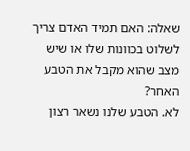שאלה: האם תמיד האדם צריך לשלוט בכוונות שלו או שיש מצב שהוא מקבל את הטבע האחר?
לא. הטבע שלנו נשאר רצון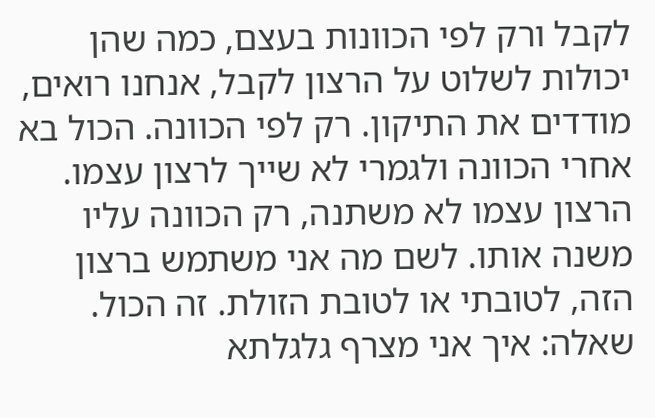לקבל ורק לפי הכוונות בעצם, כמה שהן יכולות לשלוט על הרצון לקבל, אנחנו רואים, מודדים את התיקון. רק לפי הכוונה. הכול בא אחרי הכוונה ולגמרי לא שייך לרצון עצמו. הרצון עצמו לא משתנה, רק הכוונה עליו משנה אותו. לשם מה אני משתמש ברצון הזה, לטובתי או לטובת הזולת. זה הכול.
שאלה: איך אני מצרף גלגלתא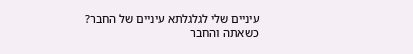עיניים שלי לגלגלתא עיניים של החבר?
כשאתה והחבר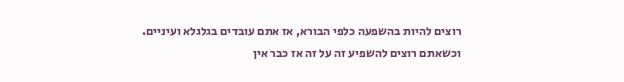רוצים להיות בהשפעה כלפי הבורא, אז אתם עובדים בגלגלא ועיניים. וכשאתם רוצים להשפיע זה על זה אז כבר אין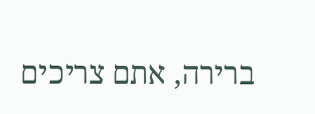ברירה, אתם צריכים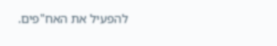להפעיל את האח"פים.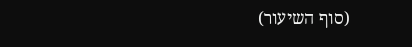(סוף השיעור)